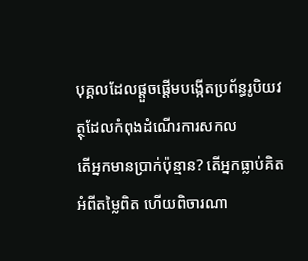បុគ្គលដែលផ្តួចផ្តើមបង្កើតប្រព័ន្ធរូបិយវត្ថុដែលកំពុងដំណើរការសកល
តើអ្នកមានប្រាក់ប៉ុន្មាន? តើអ្នកធ្លាប់គិតអំពីតម្លៃពិត ហើយពិចារណា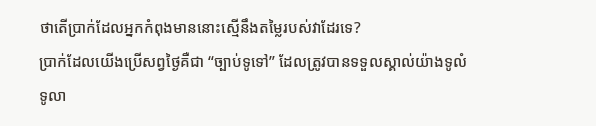ថាតើប្រាក់ដែលអ្នកកំពុងមាននោះស្មើនឹងតម្លៃរបស់វាដែរទេ?
ប្រាក់ដែលយើងប្រើសព្វថ្ងៃគឺជា “ច្បាប់ទូទៅ” ដែលត្រូវបានទទួលស្គាល់យ៉ាងទូលំទូលា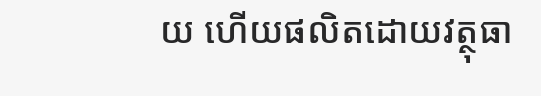យ ហើយផលិតដោយវត្ថុធា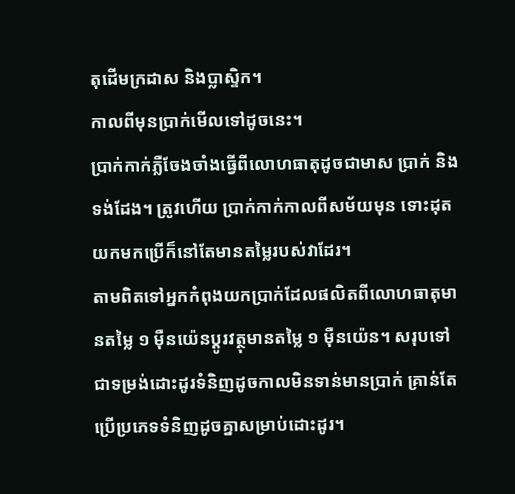តុដើមក្រដាស និងប្លាស្ទិក។
កាលពីមុនប្រាក់មើលទៅដូចនេះ។
ប្រាក់កាក់ភ្លឺចែងចាំងធ្វើពីលោហធាតុដូចជាមាស ប្រាក់ និងទង់ដែង។ ត្រូវហើយ ប្រាក់កាក់កាលពីសម័យមុន ទោះដុតយកមកប្រើក៏នៅតែមានតម្លៃរបស់វាដែរ។
តាមពិតទៅអ្នកកំពុងយកប្រាក់ដែលផលិតពីលោហធាតុមានតម្លៃ ១ ម៉ឺនយ៉េនប្តូរវត្ថុមានតម្លៃ ១ ម៉ឺនយ៉េន។ សរុបទៅជាទម្រង់ដោះដូរទំនិញដូចកាលមិនទាន់មានប្រាក់ គ្រាន់តែប្រើប្រភេទទំនិញដូចគ្នាសម្រាប់ដោះដូរ។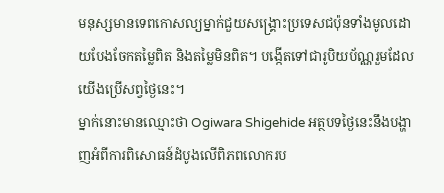មនុស្សមានទេពកោសល្យម្នាក់ជួយសង្គ្រោះប្រទេសជប៉ុនទាំងមូលដោយបែងចែកតម្លៃពិត និងតម្លៃមិនពិត។ បង្កើតទៅជារូបិយប័ណ្ណរួមដែលយើងប្រើសព្វថ្ងៃនេះ។
ម្នាក់នោះមានឈ្មោះថា Ogiwara Shigehide អត្ថបទថ្ងៃនេះនឹងបង្ហាញអំពីការពិសោធន៍ដំបូងលើពិភពលោករប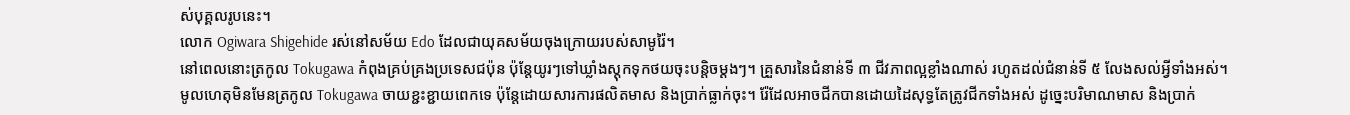ស់បុគ្គលរូបនេះ។
លោក Ogiwara Shigehide រស់នៅសម័យ Edo ដែលជាយុគសម័យចុងក្រោយរបស់សាមូរ៉ៃ។
នៅពេលនោះត្រកូល Tokugawa កំពុងគ្រប់គ្រងប្រទេសជប៉ុន ប៉ុន្តែយូរៗទៅឃ្លាំងស្តុកទុកថយចុះបន្តិចម្តងៗ។ គ្រួសារនៃជំនាន់ទី ៣ ជីវភាពល្អខ្លាំងណាស់ រហូតដល់ជំនាន់ទី ៥ លែងសល់អ្វីទាំងអស់។
មូលហេតុមិនមែនត្រកូល Tokugawa ចាយខ្ជះខ្ជាយពេកទេ ប៉ុន្តែដោយសារការផលិតមាស និងប្រាក់ធ្លាក់ចុះ។ រ៉ែដែលអាចជីកបានដោយដៃសុទ្ធតែត្រូវជីកទាំងអស់ ដូច្នេះបរិមាណមាស និងប្រាក់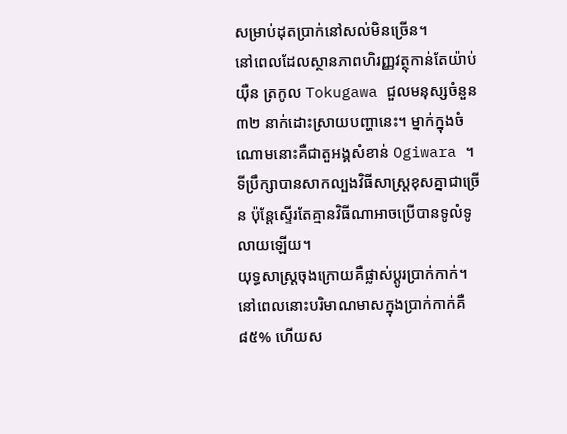សម្រាប់ដុតប្រាក់នៅសល់មិនច្រើន។
នៅពេលដែលស្ថានភាពហិរញ្ញវត្ថុកាន់តែយ៉ាប់យ៉ឺន ត្រកូល Tokugawa ជួលមនុស្សចំនួន ៣២ នាក់ដោះស្រាយបញ្ហានេះ។ ម្នាក់ក្នុងចំណោមនោះគឺជាតួអង្គសំខាន់ Ogiwara ។
ទីប្រឹក្សាបានសាកល្បងវិធីសាស្រ្តខុសគ្នាជាច្រើន ប៉ុន្តែស្ទើរតែគ្មានវិធីណាអាចប្រើបានទូលំទូលាយឡើយ។
យុទ្ធសាស្ត្រចុងក្រោយគឺផ្លាស់ប្តូរប្រាក់កាក់។
នៅពេលនោះបរិមាណមាសក្នុងប្រាក់កាក់គឺ ៨៥% ហើយស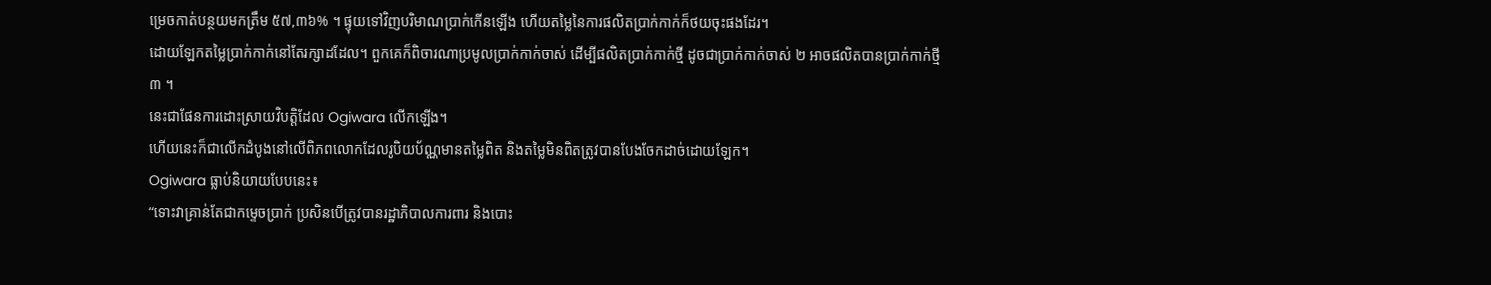ម្រេចកាត់បន្ថយមកត្រឹម ៥៧,៣៦% ។ ផ្ទុយទៅវិញបរិមាណប្រាក់កើនឡើង ហើយតម្លៃនៃការផលិតប្រាក់កាក់ក៏ថយចុះផងដែរ។
ដោយឡែកតម្លៃប្រាក់កាក់នៅតែរក្សាដដែល។ ពួកគេក៏ពិចារណាប្រមូលប្រាក់កាក់ចាស់ ដើម្បីផលិតប្រាក់កាក់ថ្មី ដូចជាប្រាក់កាក់ចាស់ ២ អាចផលិតបានប្រាក់កាក់ថ្មី ៣ ។
នេះជាផែនការដោះស្រាយវិបត្តិដែល Ogiwara លើកឡើង។
ហើយនេះក៏ជាលើកដំបូងនៅលើពិភពលោកដែលរូបិយប័ណ្ណមានតម្លៃពិត និងតម្លៃមិនពិតត្រូវបានបែងចែកដាច់ដោយឡែក។
Ogiwara ធ្លាប់និយាយបែបនេះ៖
“ទោះវាគ្រាន់តែជាកម្ទេចប្រាក់ ប្រសិនបើត្រូវបានរដ្ឋាភិបាលការពារ និងបោះ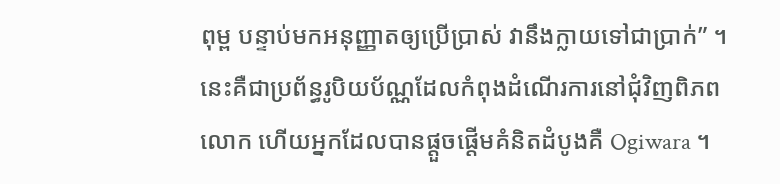ពុម្ព បន្ទាប់មកអនុញ្ញាតឲ្យប្រើប្រាស់ វានឹងក្លាយទៅជាប្រាក់” ។
នេះគឺជាប្រព័ន្ធរូបិយប័ណ្ណដែលកំពុងដំណើរការនៅជុំវិញពិភពលោក ហើយអ្នកដែលបានផ្តួចផ្តើមគំនិតដំបូងគឺ Ogiwara ។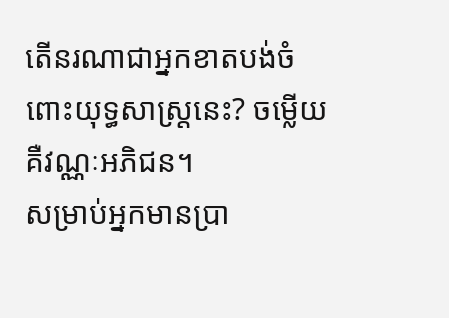តើនរណាជាអ្នកខាតបង់ចំពោះយុទ្ធសាស្ត្រនេះ? ចម្លើយគឺវណ្ណៈអភិជន។
សម្រាប់អ្នកមានប្រា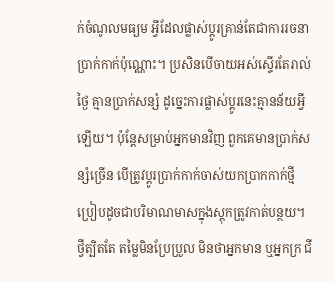ក់ចំណូលមធ្យម អ្វីដែលផ្លាស់ប្តូរគ្រាន់តែជាការរចនាប្រាក់កាក់ប៉ុណ្ណោះ។ ប្រសិនបើចាយអស់ស្ទើរតែរាល់ថ្ងៃ គ្មានប្រាក់សន្សំ ដូច្នេះការផ្លាស់ប្តូរនេះគ្មានន័យអ្វីឡើយ។ ប៉ុន្តែសម្រាប់អ្នកមានវិញ ពួកគេមានប្រាក់សន្សំច្រើន បើត្រូវប្តូរប្រាក់កាក់ចាស់យកប្រាកកាក់ថ្មី ប្រៀបដូចជាបរិមាណមាសក្នុងស្តុកត្រូវកាត់បន្ថយ។
ថ្វីត្បិតតែ តម្លៃមិនប្រែប្រួល មិនថាអ្នកមាន ឬអ្នកក្រ ជី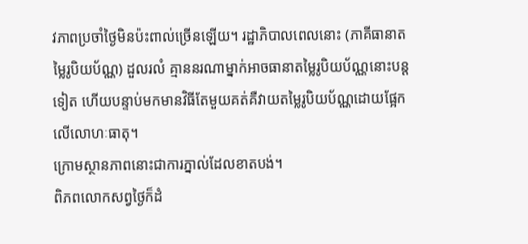វភាពប្រចាំថ្ងៃមិនប៉ះពាល់ច្រើនឡើយ។ រដ្ឋាភិបាលពេលនោះ (ភាគីធានាតម្លៃរូបិយប័ណ្ណ) ដួលរលំ គ្មាននរណាម្នាក់អាចធានាតម្លៃរូបិយប័ណ្ណនោះបន្តទៀត ហើយបន្ទាប់មកមានវិធីតែមួយគត់គឺវាយតម្លៃរូបិយប័ណ្ណដោយផ្អែកលើលោហៈធាតុ។
ក្រោមស្ថានភាពនោះជាការភ្នាល់ដែលខាតបង់។
ពិភពលោកសព្វថ្ងៃក៏ដំ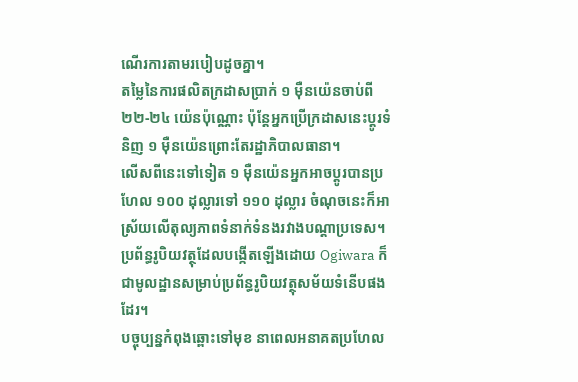ណើរការតាមរបៀបដូចគ្នា។
តម្លៃនៃការផលិតក្រដាសប្រាក់ ១ ម៉ឺនយ៉េនចាប់ពី ២២-២៤ យ៉េនប៉ុណ្ណោះ ប៉ុន្តែអ្នកប្រើក្រដាសនេះប្តូរទំនិញ ១ ម៉ឺនយ៉េនព្រោះតែរដ្ឋាភិបាលធានា។
លើសពីនេះទៅទៀត ១ ម៉ឺនយ៉េនអ្នកអាចប្តូរបានប្រហែល ១០០ ដុល្លារទៅ ១១០ ដុល្លារ ចំណុចនេះក៏អាស្រ័យលើតុល្យភាពទំនាក់ទំនងរវាងបណ្តាប្រទេស។
ប្រព័ន្ធរូបិយវត្ថុដែលបង្កើតឡើងដោយ Ogiwara ក៏ជាមូលដ្ឋានសម្រាប់ប្រព័ន្ធរូបិយវត្ថុសម័យទំនើបផងដែរ។
បច្ចុប្បន្នកំពុងឆ្ពោះទៅមុខ នាពេលអនាគតប្រហែល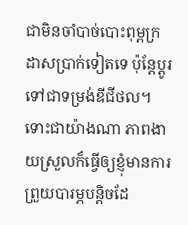ជាមិនចាំបាច់បោះពុម្ពក្រដាសប្រាក់ទៀតទេ ប៉ុន្តែប្តូរទៅជាទម្រង់ឌីជីថល។
ទោះជាយ៉ាងណា ភាពងាយស្រួលក៏ធ្វើឲ្យខ្ញុំមានការព្រួយបារម្ភបន្តិចដែ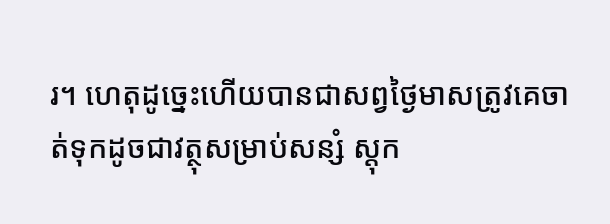រ។ ហេតុដូច្នេះហើយបានជាសព្វថ្ងៃមាសត្រូវគេចាត់ទុកដូចជាវត្ថុសម្រាប់សន្សំ ស្តុក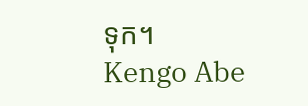ទុក។
Kengo Abe